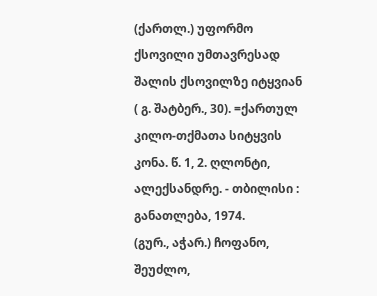(ქართლ.) უფორმო ქსოვილი უმთავრესად შალის ქსოვილზე იტყვიან ( გ. შატბერ., 30). =ქართულ კილო-თქმათა სიტყვის კონა. წ. 1, 2. ღლონტი, ალექსანდრე. - თბილისი : განათლება, 1974.
(გურ., აჭარ.) ჩოფანო, შეუძლო,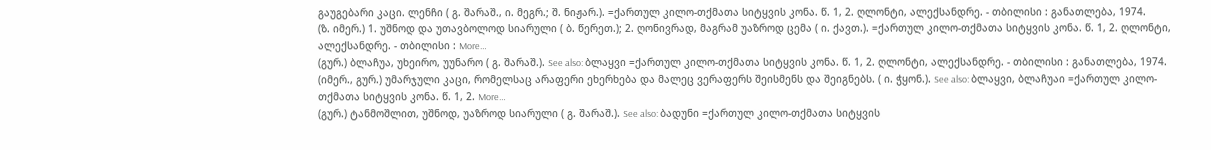გაუგებარი კაცი. ლენჩი ( გ. შარაშ., ი. მეგრ.; შ. ნიჟარ.). =ქართულ კილო-თქმათა სიტყვის კონა. წ. 1, 2. ღლონტი, ალექსანდრე. - თბილისი : განათლება, 1974.
(ზ. იმერ.) 1. უშნოდ და უთავბოლოდ სიარული ( ბ. წერეთ.); 2. ღონივრად, მაგრამ უაზროდ ცემა ( ი. ქავთ.). =ქართულ კილო-თქმათა სიტყვის კონა. წ. 1, 2. ღლონტი, ალექსანდრე. - თბილისი : More…
(გურ.) ბლაჩუა, უხეირო, უუნარო ( გ. შარაშ.). See also: ბლაყვი =ქართულ კილო-თქმათა სიტყვის კონა. წ. 1, 2. ღლონტი, ალექსანდრე. - თბილისი : განათლება, 1974.
(იმერ., გურ.) უმარჯული კაცი, რომელსაც არაფერი ეხერხება და მალეც ვერაფერს შეისმენს და შეიგნებს. ( ი. ჭყონ.). See also: ბლაყვი, ბლაჩუაი =ქართულ კილო-თქმათა სიტყვის კონა. წ. 1, 2. More…
(გურ.) ტანმოშლით, უშნოდ, უაზროდ სიარული ( გ. შარაშ.). See also: ბადუნი =ქართულ კილო-თქმათა სიტყვის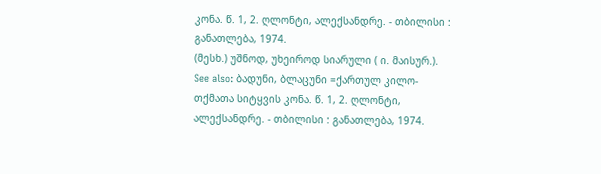კონა. წ. 1, 2. ღლონტი, ალექსანდრე. - თბილისი : განათლება, 1974.
(მესხ.) უშნოდ, უხეიროდ სიარული ( ი. მაისურ.). See also: ბადუნი, ბლაცუნი =ქართულ კილო-თქმათა სიტყვის კონა. წ. 1, 2. ღლონტი, ალექსანდრე. - თბილისი : განათლება, 1974.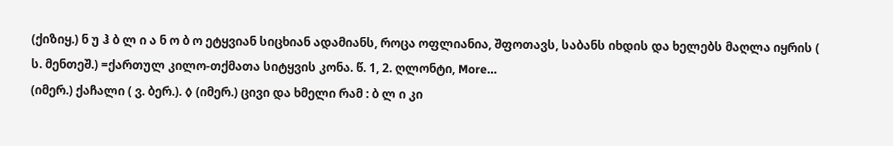(ქიზიყ.) ნ უ ჰ ბ ლ ი ა ნ ო ბ ო ეტყვიან სიცხიან ადამიანს, როცა ოფლიანია, შფოთავს, საბანს იხდის და ხელებს მაღლა იყრის ( ს. მენთეშ.) =ქართულ კილო-თქმათა სიტყვის კონა. წ. 1, 2. ღლონტი, More…
(იმერ.) ქაჩალი ( ვ. ბერ.). ◊ (იმერ.) ცივი და ხმელი რამ : ბ ლ ი კი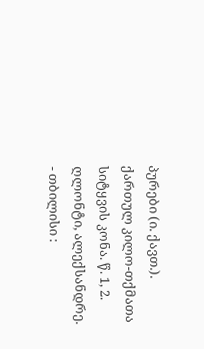პურები (ი. ქავთ.). ქართულ კილო-თქმათა სიტყვის კონა. წ. 1, 2. ღლონტი, ალექსანდრე. - თბილისი :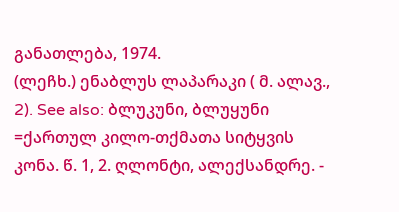განათლება, 1974.
(ლეჩხ.) ენაბლუს ლაპარაკი ( მ. ალავ., 2). See also: ბლუკუნი, ბლუყუნი =ქართულ კილო-თქმათა სიტყვის კონა. წ. 1, 2. ღლონტი, ალექსანდრე. -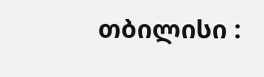თბილისი :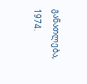განათლება, 1974.